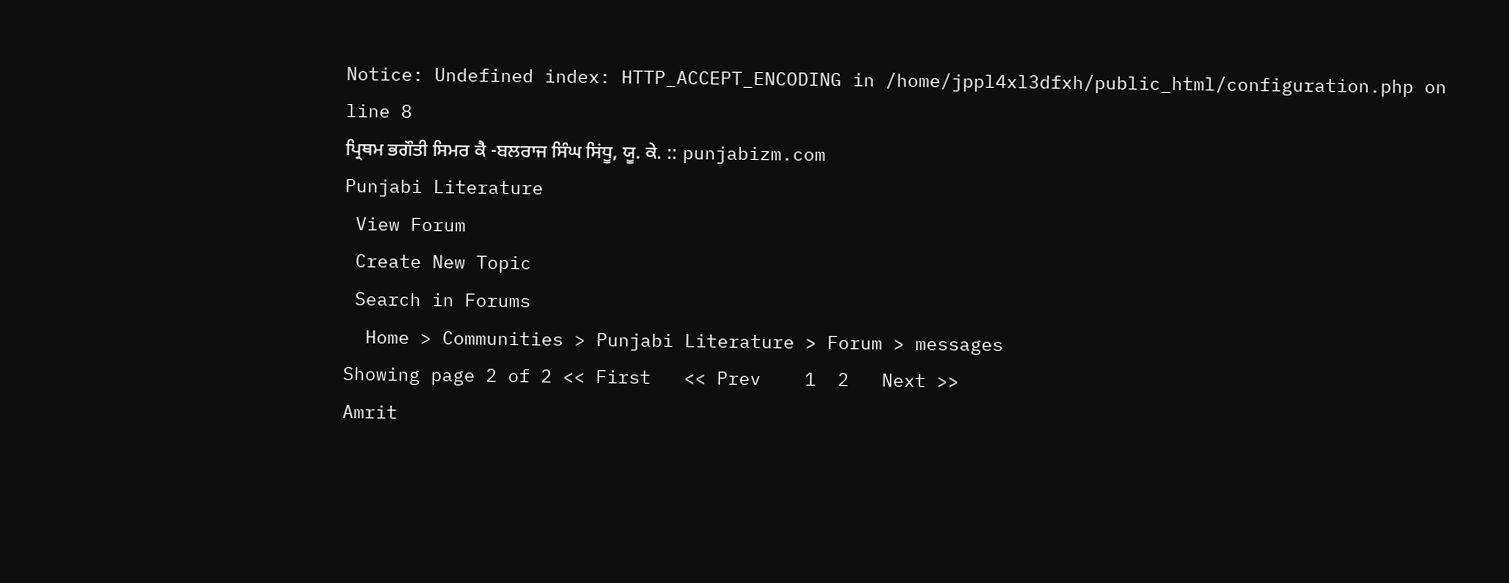Notice: Undefined index: HTTP_ACCEPT_ENCODING in /home/jppl4xl3dfxh/public_html/configuration.php on line 8
ਪ੍ਰਿਥਮ ਭਗੌਤੀ ਸਿਮਰ ਕੈ -ਬਲਰਾਜ ਸਿੰਘ ਸਿਂਧੂ, ਯੂ. ਕੇ. :: punjabizm.com
Punjabi Literature
 View Forum
 Create New Topic
 Search in Forums
  Home > Communities > Punjabi Literature > Forum > messages
Showing page 2 of 2 << First   << Prev    1  2   Next >>
Amrit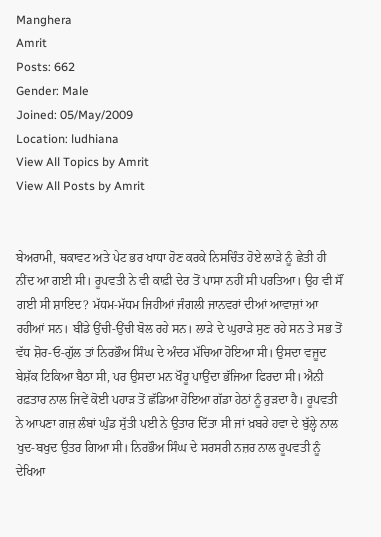Manghera
Amrit
Posts: 662
Gender: Male
Joined: 05/May/2009
Location: ludhiana
View All Topics by Amrit
View All Posts by Amrit


ਬੇਅਰਾਮੀ, ਥਕਾਵਟ ਅਤੇ ਪੇਟ ਭਰ ਖਾਧਾ ਹੋਣ ਕਰਕੇ ਨਿਸਚਿੰਤ ਹੋਏ ਲਾੜੇ ਨੂੰ ਛੇਤੀ ਹੀ ਨੀਂਦ ਆ ਗਈ ਸੀ। ਰੂਪਵਤੀ ਨੇ ਵੀ ਕਾਫ਼ੀ ਦੇਰ ਤੋਂ ਪਾਸਾ ਨਹੀਂ ਸੀ ਪਰਤਿਆ। ਉਹ ਵੀ ਸੌਂ ਗਈ ਸੀ ਸ਼ਾਇਦ? ਮੱਧਮ-ਮੱਧਮ ਜਿਹੀਆਂ ਜੰਗਲੀ ਜਾਨਵਰਾਂ ਦੀਆਂ ਆਵਾਜ਼ਾਂ ਆ ਰਹੀਆਂ ਸਨ। ਬੀਂਡੇ ਉਂਚੀ-ਉਂਚੀ ਬੋਲ ਰਹੇ ਸਨ। ਲਾੜੇ ਦੇ ਘੁਰਾੜੇ ਸੁਣ ਰਹੇ ਸਨ ਤੇ ਸਭ ਤੋਂ ਵੱਧ ਸ਼ੋਰ-ਓ-ਗੁੱਲ ਤਾਂ ਨਿਰਭੌਅ ਸਿੰਘ ਦੇ ਅੰਦਰ ਮੱਚਿਆ ਹੋਇਆ ਸੀ। ਉਸਦਾ ਵਜੂਦ ਬੇਸ਼ੱਕ ਟਿਕਿਆ ਬੈਠਾ ਸੀ, ਪਰ ਉਸਦਾ ਮਨ ਖੌਰੂ ਪਾਉਂਦਾ ਭੱਜਿਆ ਫਿਰਦਾ ਸੀ। ਐਨੀ ਰਫ਼ਤਾਰ ਨਾਲ ਜਿਵੇਂ ਕੋਈ ਪਹਾੜ ਤੋਂ ਛੱਡਿਆ ਹੋਇਆ ਗੱਡਾ ਹੇਠਾਂ ਨੂੰ ਰੁੜਦਾ ਹੈ। ਰੂਪਵਤੀ ਨੇ ਆਪਣਾ ਗਜ਼ ਲੰਬਾਂ ਘੁੰਡ ਸੁੱਤੀ ਪਈ ਨੇ ਉਤਾਰ ਦਿੱਤਾ ਸੀ ਜਾਂ ਖ਼ਬਰੇ ਹਵਾ ਦੇ ਬੁੱਲ੍ਹੇ ਨਾਲ ਖੁਦ-ਬਖੁਦ ਉਤਰ ਗਿਆ ਸੀ। ਨਿਰਭੌਅ ਸਿੰਘ ਦੇ ਸਰਸਰੀ ਨਜ਼ਰ ਨਾਲ ਰੂਪਵਤੀ ਨੂੰ ਦੇਖਿਆ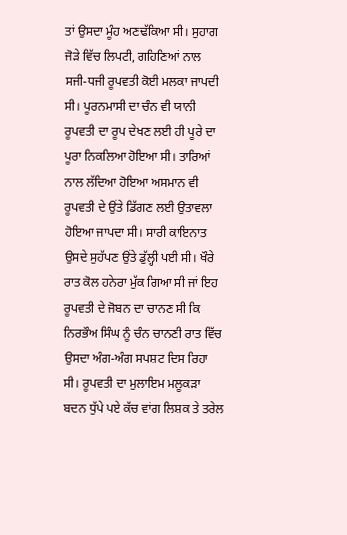ਤਾਂ ਉਸਦਾ ਮੂੰਹ ਅਣਢੱਕਿਆ ਸੀ। ਸੁਹਾਗ ਜੋੜੇ ਵਿੱਚ ਲਿਪਟੀ, ਗਹਿਣਿਆਂ ਨਾਲ ਸਜੀ-ਧਜੀ ਰੂਪਵਤੀ ਕੋਈ ਮਲਕਾ ਜਾਪਦੀ ਸੀ। ਪੂਰਨਮਾਸੀ ਦਾ ਚੰਨ ਵੀ ਯਾਨੀ ਰੂਪਵਤੀ ਦਾ ਰੂਪ ਦੇਖਣ ਲਈ ਹੀ ਪੂਰੇ ਦਾ ਪੂਰਾ ਨਿਕਲਿਆ ਹੋਇਆ ਸੀ। ਤਾਰਿਆਂ ਨਾਲ ਲੱਦਿਆ ਹੋਇਆ ਅਸਮਾਨ ਵੀ ਰੂਪਵਤੀ ਦੇ ਉਂਤੇ ਡਿੱਗਣ ਲਈ ਉਤਾਵਲਾ ਹੋਇਆ ਜਾਪਦਾ ਸੀ। ਸਾਰੀ ਕਾਇਨਾਤ ਉਸਦੇ ਸੁਹੱਪਣ ਉਂਤੇ ਡੁੱਲ੍ਹੀ ਪਈ ਸੀ। ਖੌਰੇ ਰਾਤ ਕੋਲ ਹਨੇਰਾ ਮੁੱਕ ਗਿਆ ਸੀ ਜਾਂ ਇਹ ਰੂਪਵਤੀ ਦੇ ਜੋਬਨ ਦਾ ਚਾਨਣ ਸੀ ਕਿ ਨਿਰਭੌਅ ਸਿੰਘ ਨੂੰ ਚੰਨ ਚਾਨਣੀ ਰਾਤ ਵਿੱਚ ਉਸਦਾ ਅੰਗ-ਅੰਗ ਸਪਸ਼ਟ ਦਿਸ ਰਿਹਾ ਸੀ। ਰੂਪਵਤੀ ਦਾ ਮੁਲਾਇਮ ਮਲੂਕੜਾ ਬਦਨ ਧੁੱਪੇ ਪਏ ਕੱਚ ਵਾਂਗ ਲਿਸ਼ਕ ਤੇ ਤਰੇਲ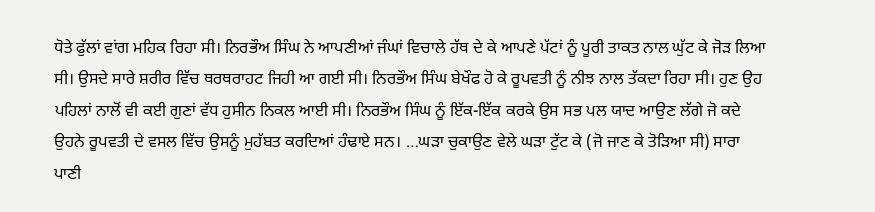ਧੋਤੇ ਫੁੱਲਾਂ ਵਾਂਗ ਮਹਿਕ ਰਿਹਾ ਸੀ। ਨਿਰਭੌਅ ਸਿੰਘ ਨੇ ਆਪਣੀਆਂ ਜੰਘਾਂ ਵਿਚਾਲੇ ਹੱਥ ਦੇ ਕੇ ਆਪਣੇ ਪੱਟਾਂ ਨੂੰ ਪੂਰੀ ਤਾਕਤ ਨਾਲ ਘੁੱਟ ਕੇ ਜੋੜ ਲਿਆ ਸੀ। ਉਸਦੇ ਸਾਰੇ ਸ਼ਰੀਰ ਵਿੱਚ ਥਰਥਰਾਹਟ ਜਿਹੀ ਆ ਗਈ ਸੀ। ਨਿਰਭੌਅ ਸਿੰਘ ਬੇਖੌਫ ਹੋ ਕੇ ਰੂਪਵਤੀ ਨੂੰ ਨੀਝ ਨਾਲ ਤੱਕਦਾ ਰਿਹਾ ਸੀ। ਹੁਣ ਉਹ ਪਹਿਲਾਂ ਨਾਲੋਂ ਵੀ ਕਈ ਗੁਣਾਂ ਵੱਧ ਹੁਸੀਨ ਨਿਕਲ ਆਈ ਸੀ। ਨਿਰਭੌਅ ਸਿੰਘ ਨੂੰ ਇੱਕ-ਇੱਕ ਕਰਕੇ ਉਸ ਸਭ ਪਲ ਯਾਦ ਆਉਣ ਲੱਗੇ ਜੋ ਕਦੇ ਉਹਨੇ ਰੂਪਵਤੀ ਦੇ ਵਸਲ ਵਿੱਚ ਉਸਨੂੰ ਮੁਹੱਬਤ ਕਰਦਿਆਂ ਹੰਢਾਏ ਸਨ। …ਘੜਾ ਚੁਕਾਉਣ ਵੇਲੇ ਘੜਾ ਟੁੱਟ ਕੇ (ਜੋ ਜਾਣ ਕੇ ਤੋੜਿਆ ਸੀ) ਸਾਰਾ ਪਾਣੀ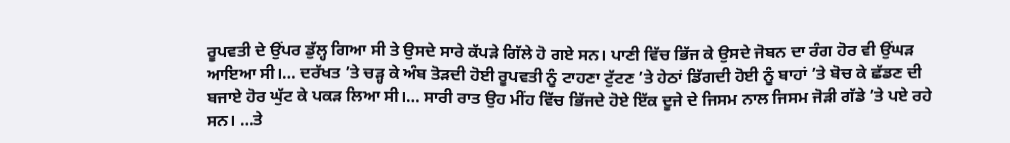ਰੂਪਵਤੀ ਦੇ ਉਂਪਰ ਡੁੱਲ੍ਹ ਗਿਆ ਸੀ ਤੇ ਉਸਦੇ ਸਾਰੇ ਕੱਪੜੇ ਗਿੱਲੇ ਹੋ ਗਏ ਸਨ। ਪਾਣੀ ਵਿੱਚ ਭਿੱਜ ਕੇ ਉਸਦੇ ਜੋਬਨ ਦਾ ਰੰਗ ਹੋਰ ਵੀ ਉਂਘੜ ਆਇਆ ਸੀ।… ਦਰੱਖਤ ’ਤੇ ਚੜ੍ਹ ਕੇ ਅੰਬ ਤੋੜਦੀ ਹੋਈ ਰੂਪਵਤੀ ਨੂੰ ਟਾਹਣਾ ਟੁੱਟਣ ’ਤੇ ਹੇਠਾਂ ਡਿੱਗਦੀ ਹੋਈ ਨੂੰ ਬਾਹਾਂ ’ਤੇ ਬੋਚ ਕੇ ਛੱਡਣ ਦੀ ਬਜਾਏ ਹੋਰ ਘੁੱਟ ਕੇ ਪਕੜ ਲਿਆ ਸੀ।… ਸਾਰੀ ਰਾਤ ਉਹ ਮੀਂਹ ਵਿੱਚ ਭਿੱਜਦੇ ਹੋਏ ਇੱਕ ਦੂਜੇ ਦੇ ਜਿਸਮ ਨਾਲ ਜਿਸਮ ਜੋੜੀ ਗੱਡੇ ’ਤੇ ਪਏ ਰਹੇ ਸਨ। …ਤੇ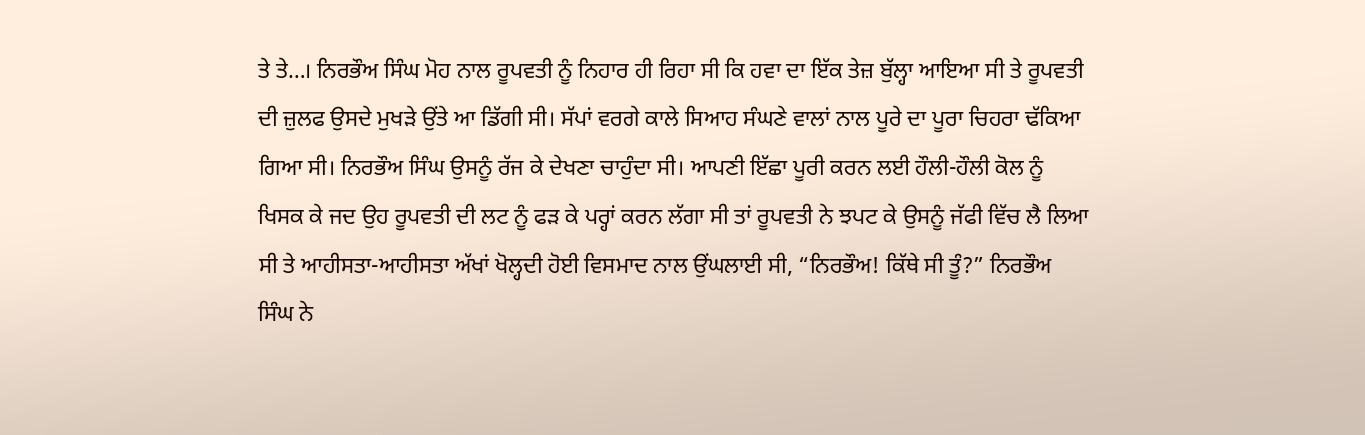ਤੇ ਤੇ…। ਨਿਰਭੌਅ ਸਿੰਘ ਮੋਹ ਨਾਲ ਰੂਪਵਤੀ ਨੂੰ ਨਿਹਾਰ ਹੀ ਰਿਹਾ ਸੀ ਕਿ ਹਵਾ ਦਾ ਇੱਕ ਤੇਜ਼ ਬੁੱਲ੍ਹਾ ਆਇਆ ਸੀ ਤੇ ਰੂਪਵਤੀ ਦੀ ਜ਼ੁਲਫ ਉਸਦੇ ਮੁਖੜੇ ਉਂਤੇ ਆ ਡਿੱਗੀ ਸੀ। ਸੱਪਾਂ ਵਰਗੇ ਕਾਲੇ ਸਿਆਹ ਸੰਘਣੇ ਵਾਲਾਂ ਨਾਲ ਪੂਰੇ ਦਾ ਪੂਰਾ ਚਿਹਰਾ ਢੱਕਿਆ ਗਿਆ ਸੀ। ਨਿਰਭੌਅ ਸਿੰਘ ਉਸਨੂੰ ਰੱਜ ਕੇ ਦੇਖਣਾ ਚਾਹੁੰਦਾ ਸੀ। ਆਪਣੀ ਇੱਛਾ ਪੂਰੀ ਕਰਨ ਲਈ ਹੌਲੀ-ਹੌਲੀ ਕੋਲ ਨੂੰ ਖਿਸਕ ਕੇ ਜਦ ਉਹ ਰੂਪਵਤੀ ਦੀ ਲਟ ਨੂੰ ਫੜ ਕੇ ਪਰ੍ਹਾਂ ਕਰਨ ਲੱਗਾ ਸੀ ਤਾਂ ਰੂਪਵਤੀ ਨੇ ਝਪਟ ਕੇ ਉਸਨੂੰ ਜੱਫੀ ਵਿੱਚ ਲੈ ਲਿਆ ਸੀ ਤੇ ਆਹੀਸਤਾ-ਆਹੀਸਤਾ ਅੱਖਾਂ ਖੋਲ੍ਹਦੀ ਹੋਈ ਵਿਸਮਾਦ ਨਾਲ ਉਂਘਲਾਈ ਸੀ, “ਨਿਰਭੌਅ! ਕਿੱਥੇ ਸੀ ਤੂੰ?” ਨਿਰਭੌਅ ਸਿੰਘ ਨੇ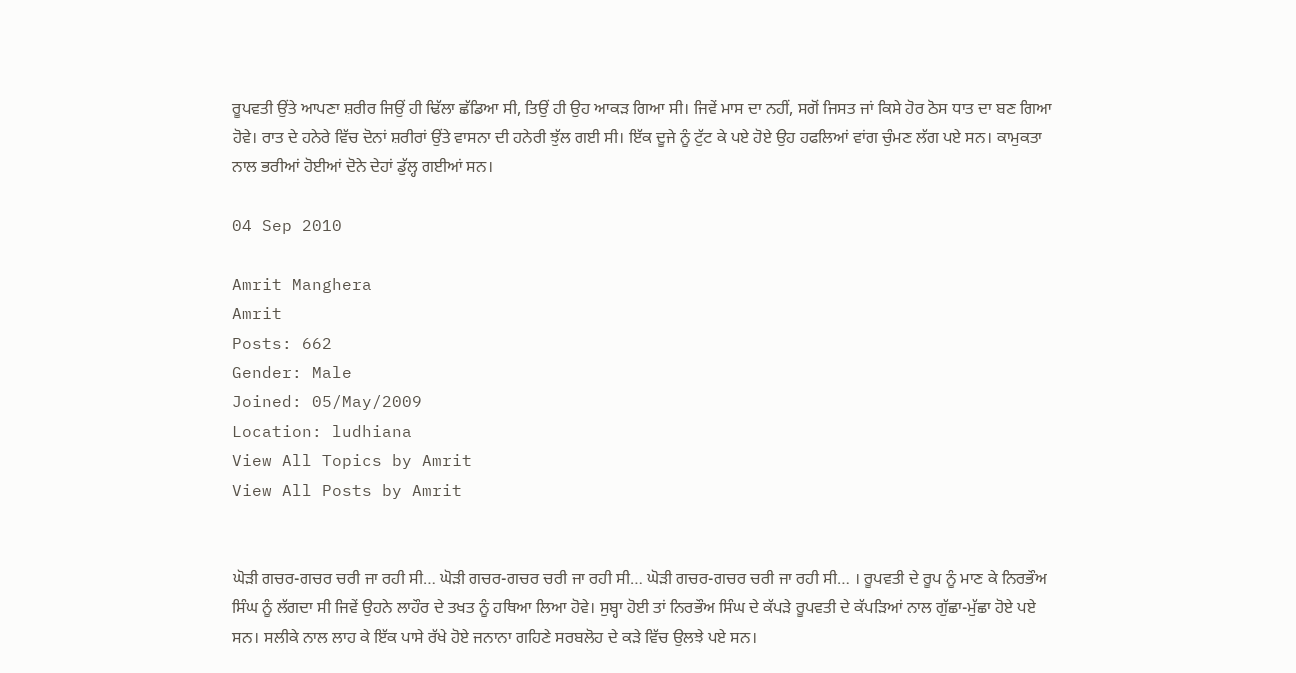ਰੂਪਵਤੀ ਉਂਤੇ ਆਪਣਾ ਸ਼ਰੀਰ ਜਿਉਂ ਹੀ ਢਿੱਲਾ ਛੱਡਿਆ ਸੀ, ਤਿਉਂ ਹੀ ਉਹ ਆਕੜ ਗਿਆ ਸੀ। ਜਿਵੇਂ ਮਾਸ ਦਾ ਨਹੀਂ, ਸਗੋਂ ਜਿਸਤ ਜਾਂ ਕਿਸੇ ਹੋਰ ਠੋਸ ਧਾਤ ਦਾ ਬਣ ਗਿਆ ਹੋਵੇ। ਰਾਤ ਦੇ ਹਨੇਰੇ ਵਿੱਚ ਦੋਨਾਂ ਸ਼ਰੀਰਾਂ ਉਂਤੇ ਵਾਸਨਾ ਦੀ ਹਨੇਰੀ ਝੁੱਲ ਗਈ ਸੀ। ਇੱਕ ਦੂਜੇ ਨੂੰ ਟੁੱਟ ਕੇ ਪਏ ਹੋਏ ਉਹ ਹਫਲਿਆਂ ਵਾਂਗ ਚੁੰਮਣ ਲੱਗ ਪਏ ਸਨ। ਕਾਮੁਕਤਾ ਨਾਲ ਭਰੀਆਂ ਹੋਈਆਂ ਦੋਨੇ ਦੇਹਾਂ ਡੁੱਲ੍ਹ ਗਈਆਂ ਸਨ।

04 Sep 2010

Amrit Manghera
Amrit
Posts: 662
Gender: Male
Joined: 05/May/2009
Location: ludhiana
View All Topics by Amrit
View All Posts by Amrit


ਘੋੜੀ ਗਚਰ-ਗਚਰ ਚਰੀ ਜਾ ਰਹੀ ਸੀ… ਘੋੜੀ ਗਚਰ-ਗਚਰ ਚਰੀ ਜਾ ਰਹੀ ਸੀ… ਘੋੜੀ ਗਚਰ-ਗਚਰ ਚਰੀ ਜਾ ਰਹੀ ਸੀ… । ਰੂਪਵਤੀ ਦੇ ਰੂਪ ਨੂੰ ਮਾਣ ਕੇ ਨਿਰਭੌਅ ਸਿੰਘ ਨੂੰ ਲੱਗਦਾ ਸੀ ਜਿਵੇਂ ਉਹਨੇ ਲਾਹੌਰ ਦੇ ਤਖਤ ਨੂੰ ਹਥਿਆ ਲਿਆ ਹੋਵੇ। ਸੁਬ੍ਹਾ ਹੋਈ ਤਾਂ ਨਿਰਭੌਅ ਸਿੰਘ ਦੇ ਕੱਪੜੇ ਰੂਪਵਤੀ ਦੇ ਕੱਪੜਿਆਂ ਨਾਲ ਗੁੱਛਾ-ਮੁੱਛਾ ਹੋਏ ਪਏ ਸਨ। ਸਲੀਕੇ ਨਾਲ ਲਾਹ ਕੇ ਇੱਕ ਪਾਸੇ ਰੱਖੇ ਹੋਏ ਜਨਾਨਾ ਗਹਿਣੇ ਸਰਬਲੋਹ ਦੇ ਕੜੇ ਵਿੱਚ ਉਲਝੇ ਪਏ ਸਨ।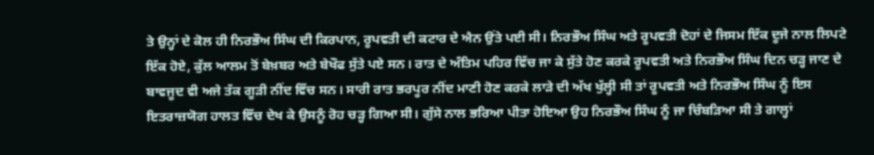ਤੇ ਉਨ੍ਹਾਂ ਦੇ ਕੋਲ ਹੀ ਨਿਰਭੌਅ ਸਿੰਘ ਦੀ ਕਿਰਪਾਨ, ਰੂਪਵਤੀ ਦੀ ਕਟਾਰ ਦੇ ਐਨ ਉਂਤੇ ਪਈ ਸੀ। ਨਿਰਭੌਅ ਸਿੰਘ ਅਤੇ ਰੂਪਵਤੀ ਦੋਹਾਂ ਦੇ ਜਿਸਮ ਇੱਕ ਦੂਜੇ ਨਾਲ ਲਿਪਟੇ ਇੱਕ ਹੋਏ, ਕੁੱਲ ਆਲਮ ਤੋਂ ਬੇਖ਼ਬਰ ਅਤੇ ਬੇਖੌਫ ਸੁੱਤੇ ਪਏ ਸਨ। ਰਾਤ ਦੇ ਅੰਤਿਮ ਪਹਿਰ ਵਿੱਚ ਜਾ ਕੇ ਸੁੱਤੇ ਹੋਣ ਕਰਕੇ ਰੂਪਵਤੀ ਅਤੇ ਨਿਰਭੌਅ ਸਿੰਘ ਦਿਨ ਚੜ੍ਹ ਜਾਣ ਦੇ ਬਾਵਜੂਦ ਵੀ ਅਜੇ ਤੱਕ ਗੂੜੀ ਨੀਂਦ ਵਿੱਚ ਸਨ। ਸਾਰੀ ਰਾਤ ਭਰਪੂਰ ਨੀਂਦ ਮਾਣੀ ਹੋਣ ਕਰਕੇ ਲਾੜੇ ਦੀ ਅੱਖ ਖੁੱਲ੍ਹੀ ਸੀ ਤਾਂ ਰੂਪਵਤੀ ਅਤੇ ਨਿਰਭੌਅ ਸਿੰਘ ਨੂੰ ਇਸ ਇਤਰਾਜ਼ਯੋਗ ਹਾਲਤ ਵਿੱਚ ਦੇਖ ਕੇ ਉਸਨੂੰ ਰੋਹ ਚੜ੍ਹ ਗਿਆ ਸੀ। ਗੁੱਸੇ ਨਾਲ ਭਰਿਆ ਪੀਤਾ ਹੋਇਆ ਉਹ ਨਿਰਭੌਅ ਸਿੰਘ ਨੂੰ ਜਾ ਚਿੰਬੜਿਆ ਸੀ ਤੇ ਗਾਲ੍ਹਾਂ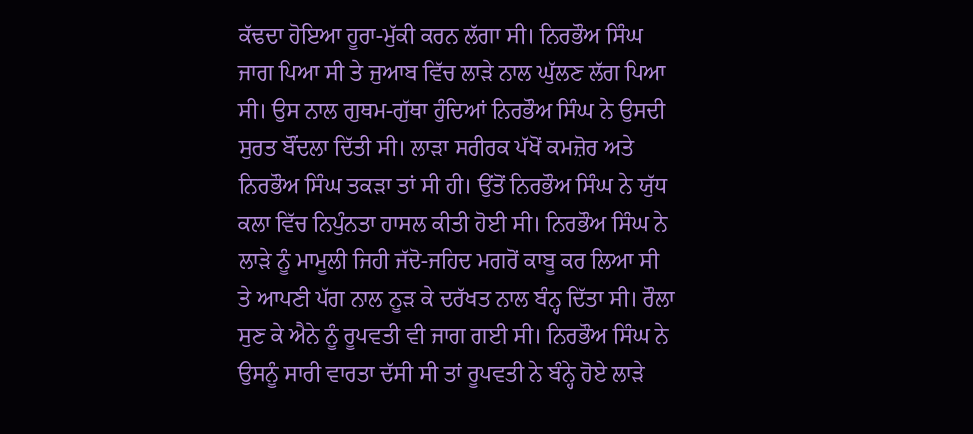ਕੱਢਦਾ ਹੋਇਆ ਹੂਰਾ-ਮੁੱਕੀ ਕਰਨ ਲੱਗਾ ਸੀ। ਨਿਰਭੌਅ ਸਿੰਘ ਜਾਗ ਪਿਆ ਸੀ ਤੇ ਜੁਆਬ ਵਿੱਚ ਲਾੜੇ ਨਾਲ ਘੁੱਲਣ ਲੱਗ ਪਿਆ ਸੀ। ਉਸ ਨਾਲ ਗੁਥਮ-ਗੁੱਥਾ ਹੁੰਦਿਆਂ ਨਿਰਭੌਅ ਸਿੰਘ ਨੇ ਉਸਦੀ ਸੁਰਤ ਬੌਂਦਲਾ ਦਿੱਤੀ ਸੀ। ਲਾੜਾ ਸਰੀਰਕ ਪੱਖੋਂ ਕਮਜ਼ੋਰ ਅਤੇ ਨਿਰਭੌਅ ਸਿੰਘ ਤਕੜਾ ਤਾਂ ਸੀ ਹੀ। ਉਂਤੋਂ ਨਿਰਭੌਅ ਸਿੰਘ ਨੇ ਯੁੱਧ ਕਲਾ ਵਿੱਚ ਨਿਪੁੰਨਤਾ ਹਾਸਲ ਕੀਤੀ ਹੋਈ ਸੀ। ਨਿਰਭੌਅ ਸਿੰਘ ਨੇ ਲਾੜੇ ਨੂੰ ਮਾਮੂਲੀ ਜਿਹੀ ਜੱਦੋ-ਜਹਿਦ ਮਗਰੋਂ ਕਾਬੂ ਕਰ ਲਿਆ ਸੀ ਤੇ ਆਪਣੀ ਪੱਗ ਨਾਲ ਨੂੜ ਕੇ ਦਰੱਖਤ ਨਾਲ ਬੰਨ੍ਹ ਦਿੱਤਾ ਸੀ। ਰੌਲਾ ਸੁਣ ਕੇ ਐਨੇ ਨੂੰ ਰੂਪਵਤੀ ਵੀ ਜਾਗ ਗਈ ਸੀ। ਨਿਰਭੌਅ ਸਿੰਘ ਨੇ ਉਸਨੂੰ ਸਾਰੀ ਵਾਰਤਾ ਦੱਸੀ ਸੀ ਤਾਂ ਰੂਪਵਤੀ ਨੇ ਬੰਨ੍ਹੇ ਹੋਏ ਲਾੜੇ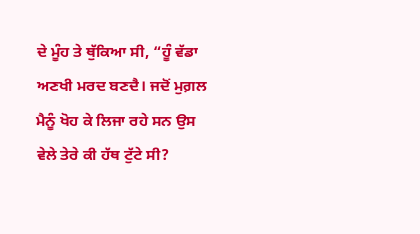ਦੇ ਮੂੰਹ ਤੇ ਥੁੱਕਿਆ ਸੀ, “ਹੂੰ ਵੱਡਾ ਅਣਖੀ ਮਰਦ ਬਣਦੈ। ਜਦੋਂ ਮੁਗ਼ਲ ਮੈਨੂੰ ਖੋਹ ਕੇ ਲਿਜਾ ਰਹੇ ਸਨ ਉਸ ਵੇਲੇ ਤੇਰੇ ਕੀ ਹੱਥ ਟੁੱਟੇ ਸੀ?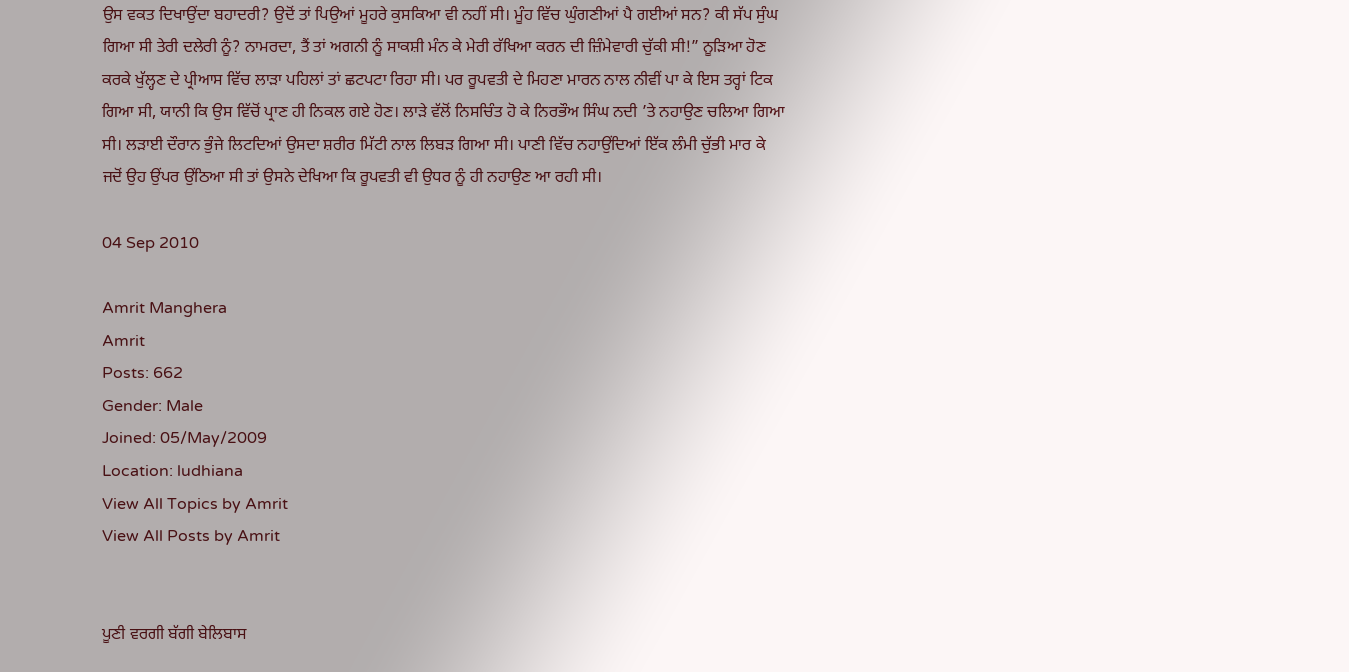ਉਸ ਵਕਤ ਦਿਖਾਉਂਦਾ ਬਹਾਦਰੀ? ਉਦੋਂ ਤਾਂ ਪਿਉਆਂ ਮੂਹਰੇ ਕੁਸਕਿਆ ਵੀ ਨਹੀਂ ਸੀ। ਮੂੰਹ ਵਿੱਚ ਘੁੰਗਣੀਆਂ ਪੈ ਗਈਆਂ ਸਨ? ਕੀ ਸੱਪ ਸੁੰਘ ਗਿਆ ਸੀ ਤੇਰੀ ਦਲੇਰੀ ਨੂੰ? ਨਾਮਰਦਾ, ਤੈਂ ਤਾਂ ਅਗਨੀ ਨੂੰ ਸਾਕਸ਼ੀ ਮੰਨ ਕੇ ਮੇਰੀ ਰੱਖਿਆ ਕਰਨ ਦੀ ਜ਼ਿੰਮੇਵਾਰੀ ਚੁੱਕੀ ਸੀ!” ਨੂੜਿਆ ਹੋਣ ਕਰਕੇ ਖੁੱਲ੍ਹਣ ਦੇ ਪ੍ਰੀਆਸ ਵਿੱਚ ਲਾੜਾ ਪਹਿਲਾਂ ਤਾਂ ਛਟਪਟਾ ਰਿਹਾ ਸੀ। ਪਰ ਰੂਪਵਤੀ ਦੇ ਮਿਹਣਾ ਮਾਰਨ ਨਾਲ ਨੀਵੀਂ ਪਾ ਕੇ ਇਸ ਤਰ੍ਹਾਂ ਟਿਕ ਗਿਆ ਸੀ, ਯਾਨੀ ਕਿ ਉਸ ਵਿੱਚੋਂ ਪ੍ਰਾਣ ਹੀ ਨਿਕਲ ਗਏ ਹੋਣ। ਲਾੜੇ ਵੱਲੋਂ ਨਿਸਚਿੰਤ ਹੋ ਕੇ ਨਿਰਭੌਅ ਸਿੰਘ ਨਦੀ ’ਤੇ ਨਹਾਉਣ ਚਲਿਆ ਗਿਆ ਸੀ। ਲੜਾਈ ਦੌਰਾਨ ਭੁੰਜੇ ਲਿਟਦਿਆਂ ਉਸਦਾ ਸ਼ਰੀਰ ਮਿੱਟੀ ਨਾਲ ਲਿਬੜ ਗਿਆ ਸੀ। ਪਾਣੀ ਵਿੱਚ ਨਹਾਉਂਦਿਆਂ ਇੱਕ ਲੰਮੀ ਚੁੱਭੀ ਮਾਰ ਕੇ ਜਦੋਂ ਉਹ ਉਂਪਰ ਉਂਠਿਆ ਸੀ ਤਾਂ ਉਸਨੇ ਦੇਖਿਆ ਕਿ ਰੂਪਵਤੀ ਵੀ ਉਧਰ ਨੂੰ ਹੀ ਨਹਾਉਣ ਆ ਰਹੀ ਸੀ।

04 Sep 2010

Amrit Manghera
Amrit
Posts: 662
Gender: Male
Joined: 05/May/2009
Location: ludhiana
View All Topics by Amrit
View All Posts by Amrit


ਪੂਣੀ ਵਰਗੀ ਬੱਗੀ ਬੇਲਿਬਾਸ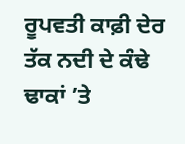ਰੂਪਵਤੀ ਕਾਫ਼ੀ ਦੇਰ ਤੱਕ ਨਦੀ ਦੇ ਕੰਢੇ ਢਾਕਾਂ ’ਤੇ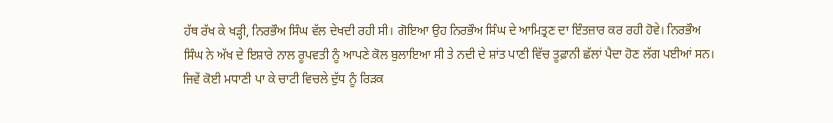ਹੱਥ ਰੱਖ ਕੇ ਖੜ੍ਹੀ, ਨਿਰਭੌਅ ਸਿੰਘ ਵੱਲ ਦੇਖਦੀ ਰਹੀ ਸੀ। ਗੋਇਆ ਉਹ ਨਿਰਭੌਅ ਸਿੰਘ ਦੇ ਆਮਿਤ੍ਰਣ ਦਾ ਇੰਤਜ਼ਾਰ ਕਰ ਰਹੀ ਹੋਵੇ। ਨਿਰਭੌਅ ਸਿੰਘ ਨੇ ਅੱਖ ਦੇ ਇਸ਼ਾਰੇ ਨਾਲ ਰੂਪਵਤੀ ਨੂੰ ਆਪਣੇ ਕੋਲ ਬੁਲਾਇਆ ਸੀ ਤੇ ਨਦੀ ਦੇ ਸ਼ਾਂਤ ਪਾਣੀ ਵਿੱਚ ਤੂਫ਼ਾਨੀ ਛੱਲਾਂ ਪੈਦਾ ਹੋਣ ਲੱਗ ਪਈਆਂ ਸਨ। ਜਿਵੇਂ ਕੋਈ ਮਧਾਣੀ ਪਾ ਕੇ ਚਾਟੀ ਵਿਚਲੇ ਦੁੱਧ ਨੂੰ ਰਿੜਕ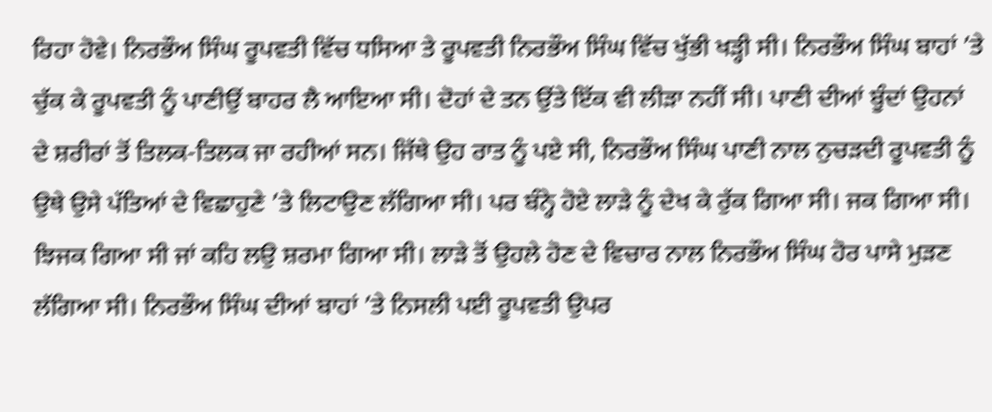ਰਿਹਾ ਹੋਵੇ। ਨਿਰਭੌਅ ਸਿੰਘ ਰੂਪਵਤੀ ਵਿੱਚ ਧਸਿਆ ਤੇ ਰੂਪਵਤੀ ਨਿਰਭੌਅ ਸਿੰਘ ਵਿੱਚ ਖੁੱਭੀ ਖੜ੍ਹੀ ਸੀ। ਨਿਰਭੌਅ ਸਿੰਘ ਬਾਹਾਂ ’ਤੇ ਚੁੱਕ ਕੇ ਰੂਪਵਤੀ ਨੂੰ ਪਾਣੀਉਂ ਬਾਹਰ ਲੈ ਆਇਆ ਸੀ। ਦੋਹਾਂ ਦੇ ਤਨ ਉਂਤੇ ਇੱਕ ਵੀ ਲੀੜਾ ਨਹੀਂ ਸੀ। ਪਾਣੀ ਦੀਆਂ ਬੂੰਦਾਂ ਉਹਨਾਂ ਦੇ ਸ਼ਰੀਰਾਂ ਤੋਂ ਤਿਲਕ-ਤਿਲਕ ਜਾ ਰਹੀਆਂ ਸਨ। ਜਿੱਥੇ ਉਹ ਰਾਤ ਨੂੰ ਪਏ ਸੀ, ਨਿਰਭੌਅ ਸਿੰਘ ਪਾਣੀ ਨਾਲ ਨੁਚੜਦੀ ਰੂਪਵਤੀ ਨੂੰ ਉਥੇ ਉਸੇ ਪੱਤਿਆਂ ਦੇ ਵਿਛਾਹੁਣੇ ’ਤੇ ਲਿਟਾਉਣ ਲੱਗਿਆ ਸੀ। ਪਰ ਬੰਨ੍ਹੇ ਹੋਏ ਲਾੜੇ ਨੂੰ ਦੇਖ ਕੇ ਰੁੱਕ ਗਿਆ ਸੀ। ਜਕ ਗਿਆ ਸੀ। ਝਿਜਕ ਗਿਆ ਸੀ ਜਾਂ ਕਹਿ ਲਉ ਸ਼ਰਮਾ ਗਿਆ ਸੀ। ਲਾੜੇ ਤੋਂ ਉਹਲੇ ਹੋਣ ਦੇ ਵਿਚਾਰ ਨਾਲ ਨਿਰਭੌਅ ਸਿੰਘ ਹੋਰ ਪਾਸੇ ਮੁੜਣ ਲੱਗਿਆ ਸੀ। ਨਿਰਭੌਅ ਸਿੰਘ ਦੀਆਂ ਬਾਹਾਂ ’ਤੇ ਨਿਸਲੀ ਪਈ ਰੂਪਵਤੀ ਉਪਰ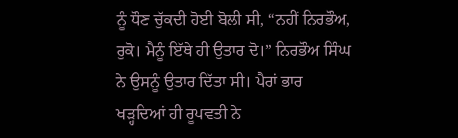ਨੂੰ ਧੌਣ ਚੁੱਕਦੀ ਹੋਈ ਬੋਲੀ ਸੀ, “ਨਹੀਂ ਨਿਰਭੌਅ, ਰੁਕੋ। ਮੈਨੂੰ ਇੱਥੇ ਹੀ ਉਤਾਰ ਦੋ।” ਨਿਰਭੌਅ ਸਿੰਘ ਨੇ ਉਸਨੂੰ ਉਤਾਰ ਦਿੱਤਾ ਸੀ। ਪੈਰਾਂ ਭਾਰ ਖੜ੍ਹਦਿਆਂ ਹੀ ਰੂਪਵਤੀ ਨੇ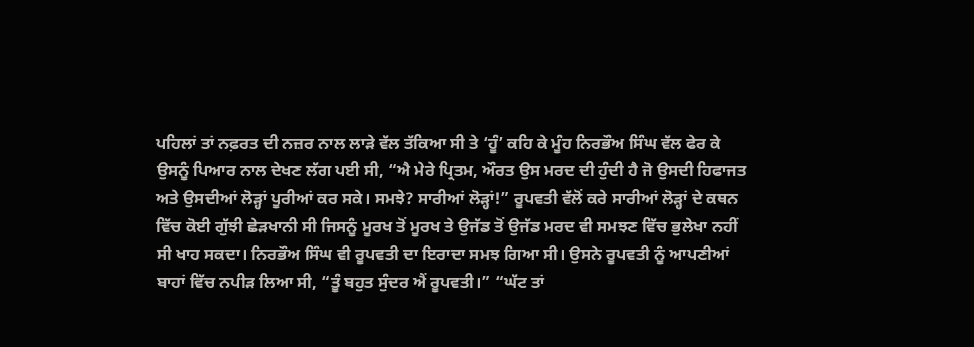ਪਹਿਲਾਂ ਤਾਂ ਨਫ਼ਰਤ ਦੀ ਨਜ਼ਰ ਨਾਲ ਲਾੜੇ ਵੱਲ ਤੱਕਿਆ ਸੀ ਤੇ ‘ਹੂੰ’ ਕਹਿ ਕੇ ਮੂੰਹ ਨਿਰਭੌਅ ਸਿੰਘ ਵੱਲ ਫੇਰ ਕੇ ਉਸਨੂੰ ਪਿਆਰ ਨਾਲ ਦੇਖਣ ਲੱਗ ਪਈ ਸੀ, “ਐ ਮੇਰੇ ਪ੍ਰਿਤਮ, ਔਰਤ ਉਸ ਮਰਦ ਦੀ ਹੁੰਦੀ ਹੈ ਜੋ ਉਸਦੀ ਹਿਫਾਜਤ ਅਤੇ ਉਸਦੀਆਂ ਲੋੜ੍ਹਾਂ ਪੂਰੀਆਂ ਕਰ ਸਕੇ। ਸਮਝੇ? ਸਾਰੀਆਂ ਲੋੜ੍ਹਾਂ!” ਰੂਪਵਤੀ ਵੱਲੋਂ ਕਰੇ ਸਾਰੀਆਂ ਲੋੜ੍ਹਾਂ ਦੇ ਕਥਨ ਵਿੱਚ ਕੋਈ ਗੁੱਝੀ ਛੇੜਖਾਨੀ ਸੀ ਜਿਸਨੂੰ ਮੂਰਖ ਤੋਂ ਮੂਰਖ ਤੇ ਉਜੱਡ ਤੋਂ ਉਜੱਡ ਮਰਦ ਵੀ ਸਮਝਣ ਵਿੱਚ ਭੁਲੇਖਾ ਨਹੀਂ ਸੀ ਖਾਹ ਸਕਦਾ। ਨਿਰਭੌਅ ਸਿੰਘ ਵੀ ਰੂਪਵਤੀ ਦਾ ਇਰਾਦਾ ਸਮਝ ਗਿਆ ਸੀ। ਉਸਨੇ ਰੂਪਵਤੀ ਨੂੰ ਆਪਣੀਆਂ ਬਾਹਾਂ ਵਿੱਚ ਨਪੀੜ ਲਿਆ ਸੀ, “ਤੂੰ ਬਹੁਤ ਸੁੰਦਰ ਐਂ ਰੂਪਵਤੀ।” “ਘੱਟ ਤਾਂ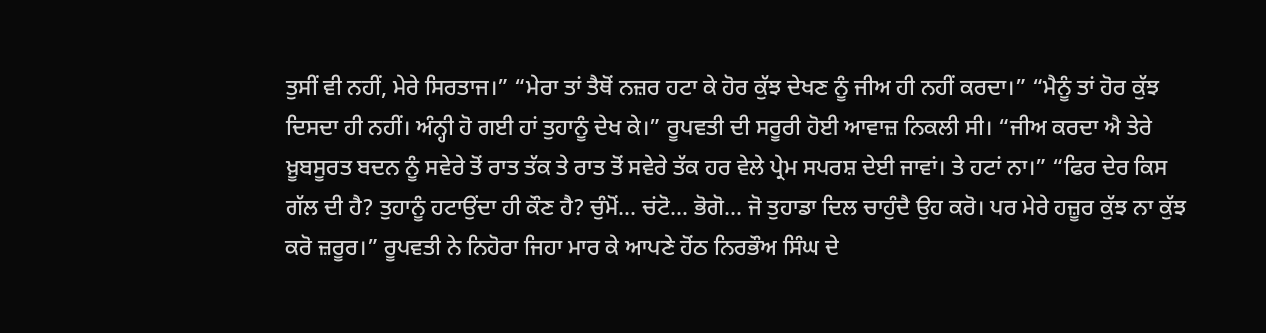ਤੁਸੀਂ ਵੀ ਨਹੀਂ, ਮੇਰੇ ਸਿਰਤਾਜ।” “ਮੇਰਾ ਤਾਂ ਤੈਥੋਂ ਨਜ਼ਰ ਹਟਾ ਕੇ ਹੋਰ ਕੁੱਝ ਦੇਖਣ ਨੂੰ ਜੀਅ ਹੀ ਨਹੀਂ ਕਰਦਾ।” “ਮੈਨੂੰ ਤਾਂ ਹੋਰ ਕੁੱਝ ਦਿਸਦਾ ਹੀ ਨਹੀਂ। ਅੰਨ੍ਹੀ ਹੋ ਗਈ ਹਾਂ ਤੁਹਾਨੂੰ ਦੇਖ ਕੇ।” ਰੂਪਵਤੀ ਦੀ ਸਰੂਰੀ ਹੋਈ ਆਵਾਜ਼ ਨਿਕਲੀ ਸੀ। “ਜੀਅ ਕਰਦਾ ਐ ਤੇਰੇ ਖ਼ੂਬਸੂਰਤ ਬਦਨ ਨੂੰ ਸਵੇਰੇ ਤੋਂ ਰਾਤ ਤੱਕ ਤੇ ਰਾਤ ਤੋਂ ਸਵੇਰੇ ਤੱਕ ਹਰ ਵੇਲੇ ਪ੍ਰੇਮ ਸਪਰਸ਼ ਦੇਈ ਜਾਵਾਂ। ਤੇ ਹਟਾਂ ਨਾ।” “ਫਿਰ ਦੇਰ ਕਿਸ ਗੱਲ ਦੀ ਹੈ? ਤੁਹਾਨੂੰ ਹਟਾਉਂਦਾ ਹੀ ਕੌਣ ਹੈ? ਚੁੰਮੋਂ… ਚਂਟੋ… ਭੋਗੋ… ਜੋ ਤੁਹਾਡਾ ਦਿਲ ਚਾਹੁੰਦੈ ਉਹ ਕਰੋ। ਪਰ ਮੇਰੇ ਹਜ਼ੂਰ ਕੁੱਝ ਨਾ ਕੁੱਝ ਕਰੋ ਜ਼ਰੂਰ।” ਰੂਪਵਤੀ ਨੇ ਨਿਹੋਰਾ ਜਿਹਾ ਮਾਰ ਕੇ ਆਪਣੇ ਹੋਂਠ ਨਿਰਭੌਅ ਸਿੰਘ ਦੇ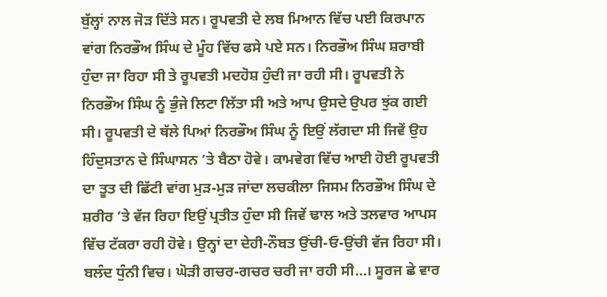ਬੁੱਲ੍ਹਾਂ ਨਾਲ ਜੋੜ ਦਿੱਤੇ ਸਨ। ਰੂਪਵਤੀ ਦੇ ਲਬ ਮਿਆਨ ਵਿੱਚ ਪਈ ਕਿਰਪਾਨ ਵਾਂਗ ਨਿਰਭੌਅ ਸਿੰਘ ਦੇ ਮੂੰਹ ਵਿੱਚ ਫਸੇ ਪਏ ਸਨ। ਨਿਰਭੌਅ ਸਿੰਘ ਸ਼ਰਾਬੀ ਹੁੰਦਾ ਜਾ ਰਿਹਾ ਸੀ ਤੇ ਰੂਪਵਤੀ ਮਦਹੋਸ਼ ਹੁੰਦੀ ਜਾ ਰਹੀ ਸੀ। ਰੂਪਵਤੀ ਨੇ ਨਿਰਭੌਅ ਸਿੰਘ ਨੂੰ ਭੁੰਜੇ ਲਿਟਾ ਲਿੱਤਾ ਸੀ ਅਤੇ ਆਪ ਉਸਦੇ ਉਪਰ ਝੁਂਕ ਗਈ ਸੀ। ਰੂਪਵਤੀ ਦੇ ਥੱਲੇ ਪਿਆਂ ਨਿਰਭੌਅ ਸਿੰਘ ਨੂੰ ਇਉਂ ਲੱਗਦਾ ਸੀ ਜਿਵੇਂ ਉਹ ਹਿੰਦੁਸਤਾਨ ਦੇ ਸਿੰਘਾਸਨ ’ਤੇ ਬੈਠਾ ਹੋਵੇ। ਕਾਮਵੇਗ ਵਿੱਚ ਆਈ ਹੋਈ ਰੂਪਵਤੀ ਦਾ ਤੂਤ ਦੀ ਛਿੱਟੀ ਵਾਂਗ ਮੁੜ-ਮੁੜ ਜਾਂਦਾ ਲਚਕੀਲਾ ਜਿਸਮ ਨਿਰਭੌਅ ਸਿੰਘ ਦੇ ਸ਼ਰੀਰ ’ਤੇ ਵੱਜ ਰਿਹਾ ਇਉਂ ਪ੍ਰਤੀਤ ਹੁੰਦਾ ਸੀ ਜਿਵੇਂ ਢਾਲ ਅਤੇ ਤਲਵਾਰ ਆਪਸ ਵਿੱਚ ਟੱਕਰਾ ਰਹੀ ਹੋਵੇ। ਉਨ੍ਹਾਂ ਦਾ ਦੇਹੀ-ਨੌਬਤ ਉਂਚੀ-ਓ-ਉਂਚੀ ਵੱਜ ਰਿਹਾ ਸੀ। ਬਲੰਦ ਧੁੰਨੀ ਵਿਚ। ਘੋੜੀ ਗਚਰ-ਗਚਰ ਚਰੀ ਜਾ ਰਹੀ ਸੀ…। ਸੂਰਜ ਛੇ ਵਾਰ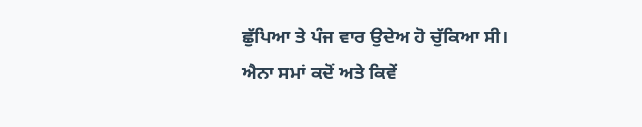ਛੁੱਪਿਆ ਤੇ ਪੰਜ ਵਾਰ ਉਦੇਅ ਹੋ ਚੁੱਕਿਆ ਸੀ। ਐਨਾ ਸਮਾਂ ਕਦੋਂ ਅਤੇ ਕਿਵੇਂ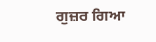ਗੁਜ਼ਰ ਗਿਆ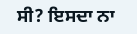ਸੀ? ਇਸਦਾ ਨਾ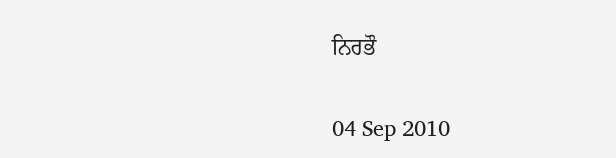ਨਿਰਭੌ

04 Sep 2010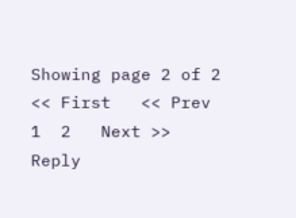Showing page 2 of 2 << First   << Prev    1  2   Next >>
Reply